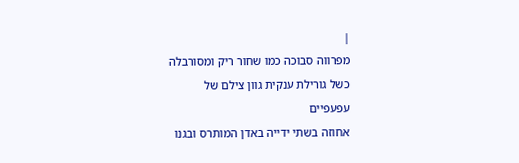|
מפרווה סבוכה כמו שחור ריק ומסורבלה
כשל גורילת ענקית גוון צילם של
עפעפיים
אחוזה בשתי ידייה באדן המותרס ובגנו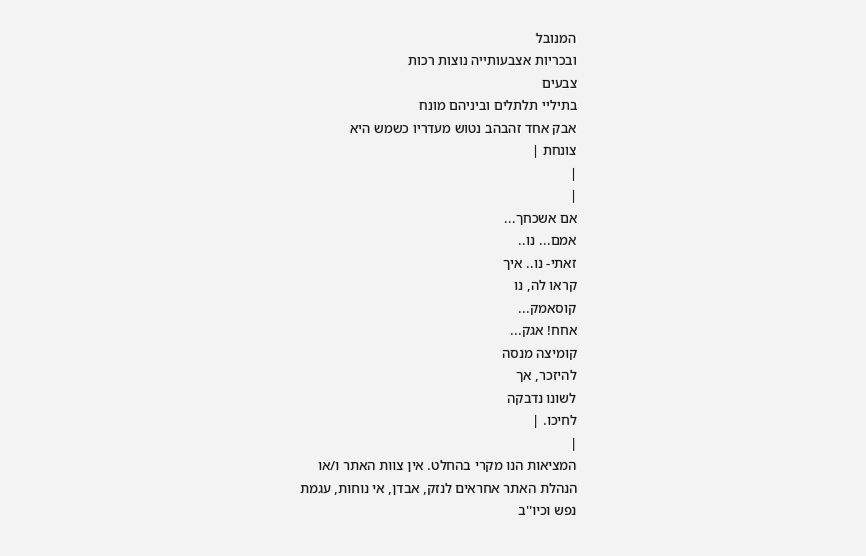המנובל
ובכריות אצבעותייה נוצות רכות
צבעים
בתיליי תלתלים וביניהם מונח
אבק אחד זהבהב נטוש מעדריו כשמש היא
צונחת |
|
|
אם אשכחך...
אמם... נו..
זאתי- נו.. איך
קראו לה, נו
קוסאמק...
אחח! אגק...
קומיצה מנסה
להיזכר, אך
לשונו נדבקה
לחיכו. |
|
המציאות הנו מקרי בהחלט. אין צוות האתר ו/או
הנהלת האתר אחראים לנזק, אבדן, אי נוחות, עגמת
נפש וכיו''ב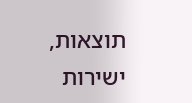תוצאות, ישירות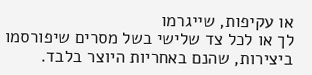או עקיפות, שייגרמו
לך או לכל צד שלישי בשל מסרים שיפורסמו
ביצירות, שהנם באחריות היוצר בלבד.